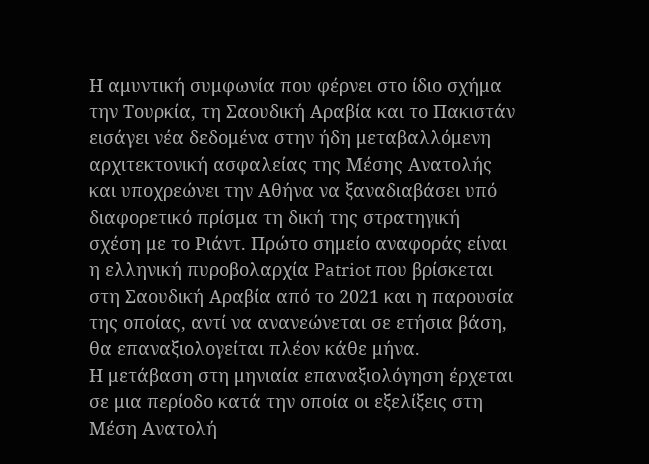Η αμυντική συμφωνία που φέρνει στο ίδιο σχήμα την Τουρκία, τη Σαουδική Αραβία και το Πακιστάν εισάγει νέα δεδομένα στην ήδη μεταβαλλόμενη αρχιτεκτονική ασφαλείας της Μέσης Ανατολής και υποχρεώνει την Αθήνα να ξαναδιαβάσει υπό διαφορετικό πρίσμα τη δική της στρατηγική σχέση με το Ριάντ. Πρώτο σημείο αναφοράς είναι η ελληνική πυροβολαρχία Patriot που βρίσκεται στη Σαουδική Αραβία από το 2021 και η παρουσία της οποίας, αντί να ανανεώνεται σε ετήσια βάση, θα επαναξιολογείται πλέον κάθε μήνα.
Η μετάβαση στη μηνιαία επαναξιολόγηση έρχεται σε μια περίοδο κατά την οποία οι εξελίξεις στη Μέση Ανατολή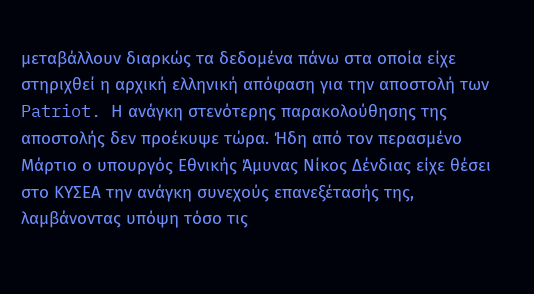μεταβάλλουν διαρκώς τα δεδομένα πάνω στα οποία είχε στηριχθεί η αρχική ελληνική απόφαση για την αποστολή των Patriot. Η ανάγκη στενότερης παρακολούθησης της αποστολής δεν προέκυψε τώρα. Ήδη από τον περασμένο Μάρτιο ο υπουργός Εθνικής Άμυνας Νίκος Δένδιας είχε θέσει στο ΚΥΣΕΑ την ανάγκη συνεχούς επανεξέτασής της, λαμβάνοντας υπόψη τόσο τις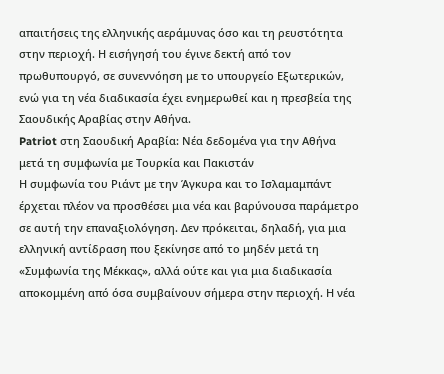απαιτήσεις της ελληνικής αεράμυνας όσο και τη ρευστότητα στην περιοχή. Η εισήγησή του έγινε δεκτή από τον πρωθυπουργό, σε συνεννόηση με το υπουργείο Εξωτερικών, ενώ για τη νέα διαδικασία έχει ενημερωθεί και η πρεσβεία της Σαουδικής Αραβίας στην Αθήνα.
Patriot στη Σαουδική Αραβία: Νέα δεδομένα για την Αθήνα μετά τη συμφωνία με Τουρκία και Πακιστάν
Η συμφωνία του Ριάντ με την Άγκυρα και το Ισλαμαμπάντ έρχεται πλέον να προσθέσει μια νέα και βαρύνουσα παράμετρο σε αυτή την επαναξιολόγηση. Δεν πρόκειται, δηλαδή, για μια ελληνική αντίδραση που ξεκίνησε από το μηδέν μετά τη «Συμφωνία της Μέκκας», αλλά ούτε και για μια διαδικασία αποκομμένη από όσα συμβαίνουν σήμερα στην περιοχή. Η νέα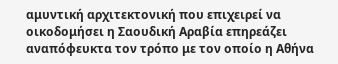αμυντική αρχιτεκτονική που επιχειρεί να οικοδομήσει η Σαουδική Αραβία επηρεάζει αναπόφευκτα τον τρόπο με τον οποίο η Αθήνα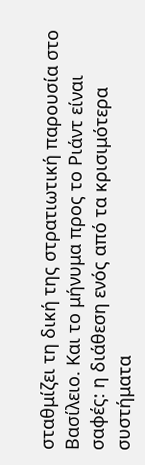σταθμίζει τη δική της στρατιωτική παρουσία στο Βασίλειο. Και το μήνυμα προς το Ριάντ είναι σαφές: η διάθεση ενός από τα κρισιμότερα συστήματα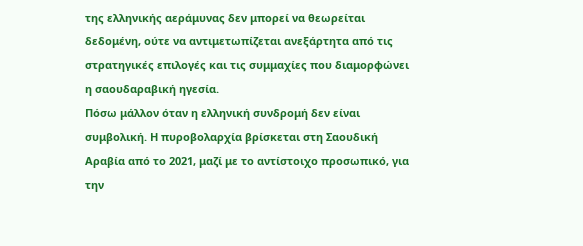της ελληνικής αεράμυνας δεν μπορεί να θεωρείται δεδομένη, ούτε να αντιμετωπίζεται ανεξάρτητα από τις στρατηγικές επιλογές και τις συμμαχίες που διαμορφώνει η σαουδαραβική ηγεσία.
Πόσω μάλλον όταν η ελληνική συνδρομή δεν είναι συμβολική. Η πυροβολαρχία βρίσκεται στη Σαουδική Αραβία από το 2021, μαζί με το αντίστοιχο προσωπικό, για την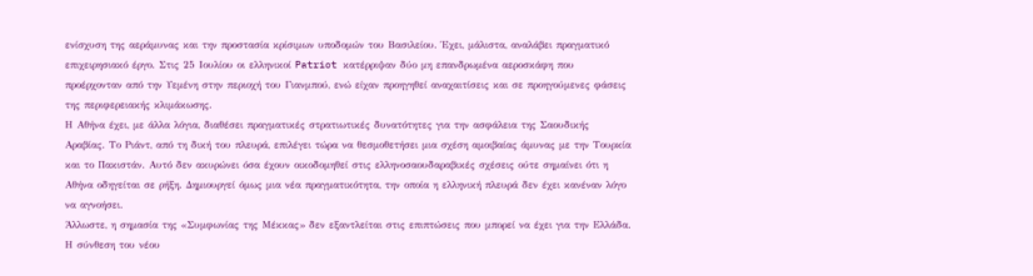ενίσχυση της αεράμυνας και την προστασία κρίσιμων υποδομών του Βασιλείου. Έχει, μάλιστα, αναλάβει πραγματικό επιχειρησιακό έργο. Στις 25 Ιουλίου οι ελληνικοί Patriot κατέρριψαν δύο μη επανδρωμένα αεροσκάφη που προέρχονταν από την Υεμένη στην περιοχή του Γιανμπού, ενώ είχαν προηγηθεί αναχαιτίσεις και σε προηγούμενες φάσεις της περιφερειακής κλιμάκωσης.
Η Αθήνα έχει, με άλλα λόγια, διαθέσει πραγματικές στρατιωτικές δυνατότητες για την ασφάλεια της Σαουδικής Αραβίας. Το Ριάντ, από τη δική του πλευρά, επιλέγει τώρα να θεσμοθετήσει μια σχέση αμοιβαίας άμυνας με την Τουρκία και το Πακιστάν. Αυτό δεν ακυρώνει όσα έχουν οικοδομηθεί στις ελληνοσαουδαραβικές σχέσεις ούτε σημαίνει ότι η Αθήνα οδηγείται σε ρήξη. Δημιουργεί όμως μια νέα πραγματικότητα, την οποία η ελληνική πλευρά δεν έχει κανέναν λόγο να αγνοήσει.
Άλλωστε, η σημασία της «Συμφωνίας της Μέκκας» δεν εξαντλείται στις επιπτώσεις που μπορεί να έχει για την Ελλάδα. Η σύνθεση του νέου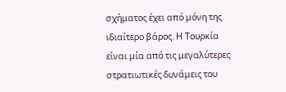σχήματος έχει από μόνη της ιδιαίτερο βάρος. Η Τουρκία είναι μία από τις μεγαλύτερες στρατιωτικές δυνάμεις του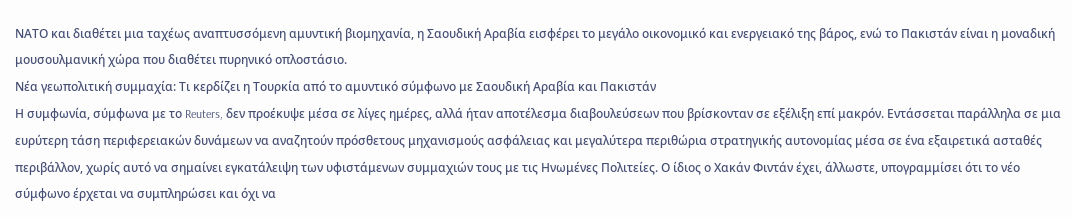ΝΑΤΟ και διαθέτει μια ταχέως αναπτυσσόμενη αμυντική βιομηχανία, η Σαουδική Αραβία εισφέρει το μεγάλο οικονομικό και ενεργειακό της βάρος, ενώ το Πακιστάν είναι η μοναδική μουσουλμανική χώρα που διαθέτει πυρηνικό οπλοστάσιο.
Νέα γεωπολιτική συμμαχία: Τι κερδίζει η Τουρκία από το αμυντικό σύμφωνο με Σαουδική Αραβία και Πακιστάν
Η συμφωνία, σύμφωνα με το Reuters, δεν προέκυψε μέσα σε λίγες ημέρες, αλλά ήταν αποτέλεσμα διαβουλεύσεων που βρίσκονταν σε εξέλιξη επί μακρόν. Εντάσσεται παράλληλα σε μια ευρύτερη τάση περιφερειακών δυνάμεων να αναζητούν πρόσθετους μηχανισμούς ασφάλειας και μεγαλύτερα περιθώρια στρατηγικής αυτονομίας μέσα σε ένα εξαιρετικά ασταθές περιβάλλον, χωρίς αυτό να σημαίνει εγκατάλειψη των υφιστάμενων συμμαχιών τους με τις Ηνωμένες Πολιτείες. Ο ίδιος ο Χακάν Φιντάν έχει, άλλωστε, υπογραμμίσει ότι το νέο σύμφωνο έρχεται να συμπληρώσει και όχι να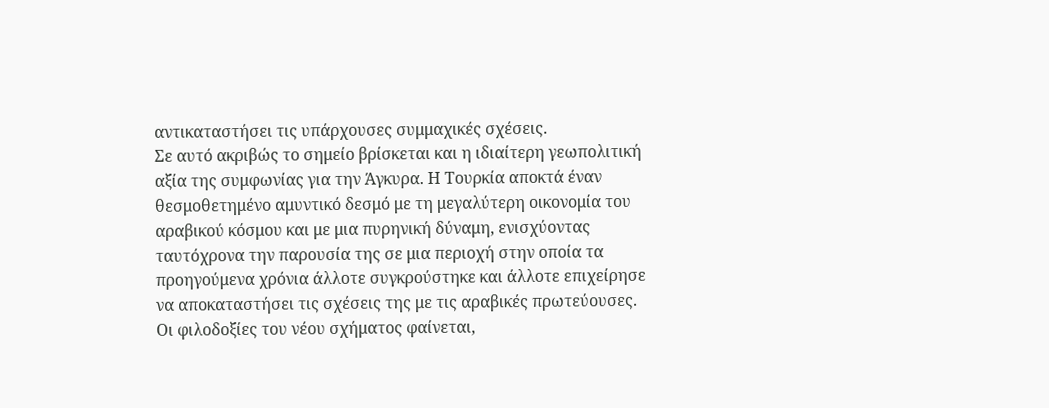αντικαταστήσει τις υπάρχουσες συμμαχικές σχέσεις.
Σε αυτό ακριβώς το σημείο βρίσκεται και η ιδιαίτερη γεωπολιτική αξία της συμφωνίας για την Άγκυρα. Η Τουρκία αποκτά έναν θεσμοθετημένο αμυντικό δεσμό με τη μεγαλύτερη οικονομία του αραβικού κόσμου και με μια πυρηνική δύναμη, ενισχύοντας ταυτόχρονα την παρουσία της σε μια περιοχή στην οποία τα προηγούμενα χρόνια άλλοτε συγκρούστηκε και άλλοτε επιχείρησε να αποκαταστήσει τις σχέσεις της με τις αραβικές πρωτεύουσες.
Οι φιλοδοξίες του νέου σχήματος φαίνεται,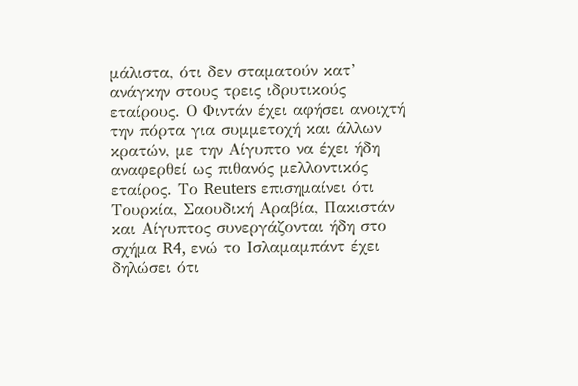μάλιστα, ότι δεν σταματούν κατ’ ανάγκην στους τρεις ιδρυτικούς εταίρους. Ο Φιντάν έχει αφήσει ανοιχτή την πόρτα για συμμετοχή και άλλων κρατών, με την Αίγυπτο να έχει ήδη αναφερθεί ως πιθανός μελλοντικός εταίρος. Το Reuters επισημαίνει ότι Τουρκία, Σαουδική Αραβία, Πακιστάν και Αίγυπτος συνεργάζονται ήδη στο σχήμα R4, ενώ το Ισλαμαμπάντ έχει δηλώσει ότι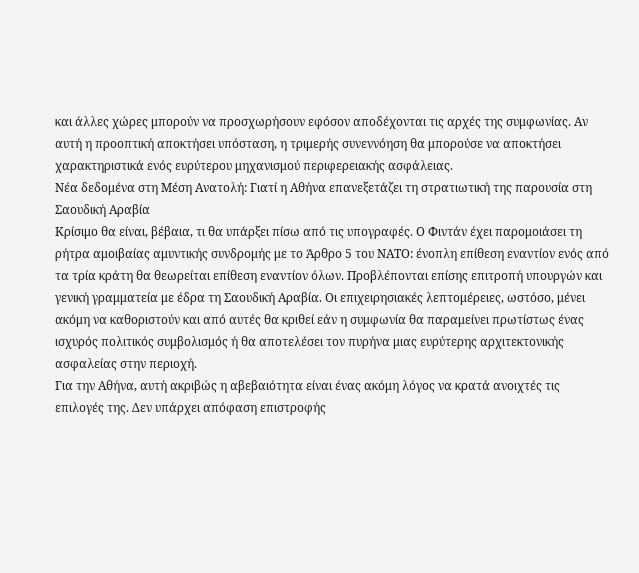και άλλες χώρες μπορούν να προσχωρήσουν εφόσον αποδέχονται τις αρχές της συμφωνίας. Αν αυτή η προοπτική αποκτήσει υπόσταση, η τριμερής συνεννόηση θα μπορούσε να αποκτήσει χαρακτηριστικά ενός ευρύτερου μηχανισμού περιφερειακής ασφάλειας.
Νέα δεδομένα στη Μέση Ανατολή: Γιατί η Αθήνα επανεξετάζει τη στρατιωτική της παρουσία στη Σαουδική Αραβία
Κρίσιμο θα είναι, βέβαια, τι θα υπάρξει πίσω από τις υπογραφές. Ο Φιντάν έχει παρομοιάσει τη ρήτρα αμοιβαίας αμυντικής συνδρομής με το Άρθρο 5 του ΝΑΤΟ: ένοπλη επίθεση εναντίον ενός από τα τρία κράτη θα θεωρείται επίθεση εναντίον όλων. Προβλέπονται επίσης επιτροπή υπουργών και γενική γραμματεία με έδρα τη Σαουδική Αραβία. Οι επιχειρησιακές λεπτομέρειες, ωστόσο, μένει ακόμη να καθοριστούν και από αυτές θα κριθεί εάν η συμφωνία θα παραμείνει πρωτίστως ένας ισχυρός πολιτικός συμβολισμός ή θα αποτελέσει τον πυρήνα μιας ευρύτερης αρχιτεκτονικής ασφαλείας στην περιοχή.
Για την Αθήνα, αυτή ακριβώς η αβεβαιότητα είναι ένας ακόμη λόγος να κρατά ανοιχτές τις επιλογές της. Δεν υπάρχει απόφαση επιστροφής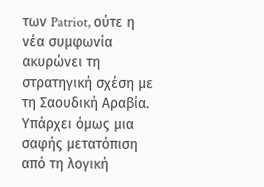των Patriot, ούτε η νέα συμφωνία ακυρώνει τη στρατηγική σχέση με τη Σαουδική Αραβία. Υπάρχει όμως μια σαφής μετατόπιση από τη λογική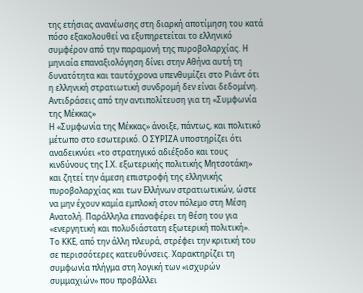της ετήσιας ανανέωσης στη διαρκή αποτίμηση του κατά πόσο εξακολουθεί να εξυπηρετείται το ελληνικό συμφέρον από την παραμονή της πυροβολαρχίας. Η μηνιαία επαναξιολόγηση δίνει στην Αθήνα αυτή τη δυνατότητα και ταυτόχρονα υπενθυμίζει στο Ριάντ ότι η ελληνική στρατιωτική συνδρομή δεν είναι δεδομένη.
Αντιδράσεις από την αντιπολίτευση για τη «Συμφωνία της Μέκκας»
Η «Συμφωνία της Μέκκας» άνοιξε, πάντως, και πολιτικό μέτωπο στο εσωτερικό. Ο ΣΥΡΙΖΑ υποστηρίζει ότι αναδεικνύει «το στρατηγικό αδιέξοδο και τους κινδύνους της Ι.Χ. εξωτερικής πολιτικής Μητσοτάκη» και ζητεί την άμεση επιστροφή της ελληνικής πυροβολαρχίας και των Ελλήνων στρατιωτικών, ώστε να μην έχουν καμία εμπλοκή στον πόλεμο στη Μέση Ανατολή. Παράλληλα επαναφέρει τη θέση του για «ενεργητική και πολυδιάστατη εξωτερική πολιτική».
Το ΚΚΕ, από την άλλη πλευρά, στρέφει την κριτική του σε περισσότερες κατευθύνσεις. Χαρακτηρίζει τη συμφωνία πλήγμα στη λογική των «ισχυρών συμμαχιών» που προβάλλει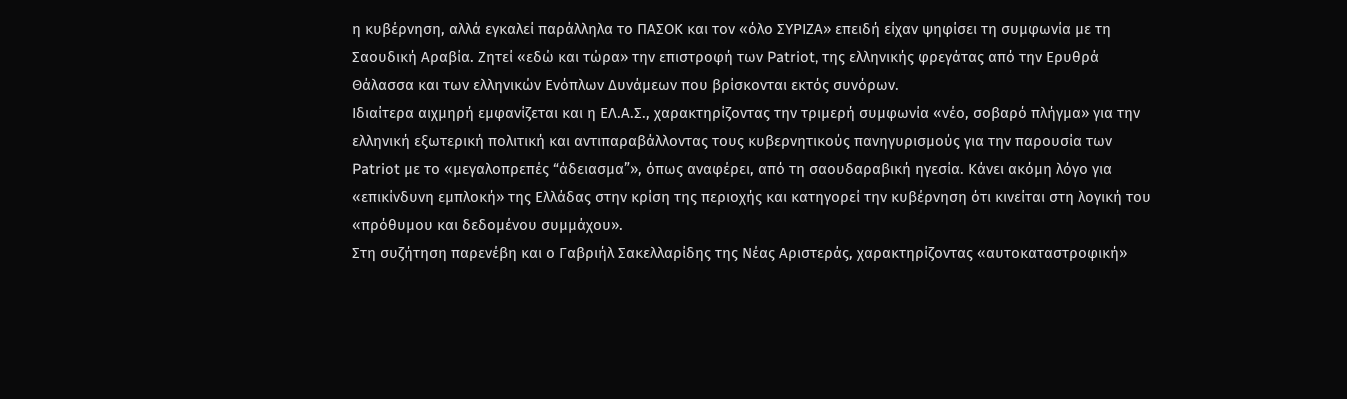η κυβέρνηση, αλλά εγκαλεί παράλληλα το ΠΑΣΟΚ και τον «όλο ΣΥΡΙΖΑ» επειδή είχαν ψηφίσει τη συμφωνία με τη Σαουδική Αραβία. Ζητεί «εδώ και τώρα» την επιστροφή των Patriot, της ελληνικής φρεγάτας από την Ερυθρά Θάλασσα και των ελληνικών Ενόπλων Δυνάμεων που βρίσκονται εκτός συνόρων.
Ιδιαίτερα αιχμηρή εμφανίζεται και η ΕΛ.Α.Σ., χαρακτηρίζοντας την τριμερή συμφωνία «νέο, σοβαρό πλήγμα» για την ελληνική εξωτερική πολιτική και αντιπαραβάλλοντας τους κυβερνητικούς πανηγυρισμούς για την παρουσία των Patriot με το «μεγαλοπρεπές “άδειασμα”», όπως αναφέρει, από τη σαουδαραβική ηγεσία. Κάνει ακόμη λόγο για «επικίνδυνη εμπλοκή» της Ελλάδας στην κρίση της περιοχής και κατηγορεί την κυβέρνηση ότι κινείται στη λογική του «πρόθυμου και δεδομένου συμμάχου».
Στη συζήτηση παρενέβη και ο Γαβριήλ Σακελλαρίδης της Νέας Αριστεράς, χαρακτηρίζοντας «αυτοκαταστροφική»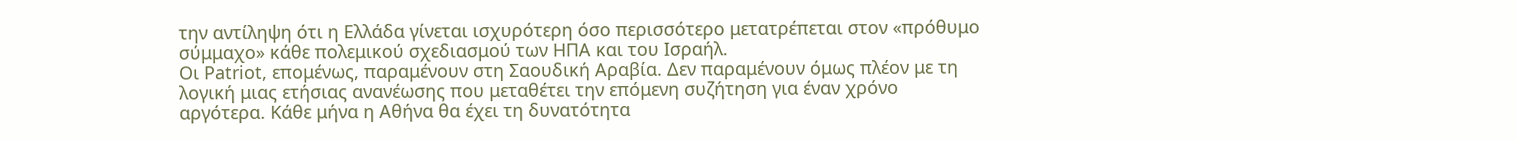την αντίληψη ότι η Ελλάδα γίνεται ισχυρότερη όσο περισσότερο μετατρέπεται στον «πρόθυμο σύμμαχο» κάθε πολεμικού σχεδιασμού των ΗΠΑ και του Ισραήλ.
Οι Patriot, επομένως, παραμένουν στη Σαουδική Αραβία. Δεν παραμένουν όμως πλέον με τη λογική μιας ετήσιας ανανέωσης που μεταθέτει την επόμενη συζήτηση για έναν χρόνο αργότερα. Κάθε μήνα η Αθήνα θα έχει τη δυνατότητα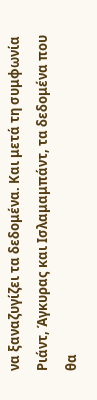να ξαναζυγίζει τα δεδομένα. Και μετά τη συμφωνία Ριάντ, Άγκυρας και Ισλαμαμπάντ, τα δεδομένα που θα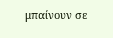μπαίνουν σε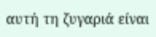αυτή τη ζυγαριά είναι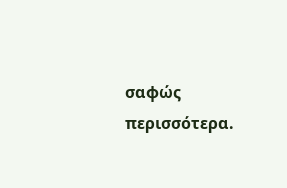σαφώς περισσότερα.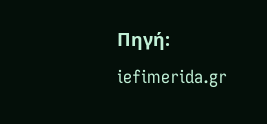Πηγή: iefimerida.gr